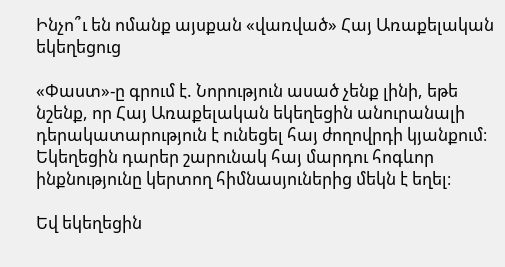Ինչո՞ւ են ոմանք այսքան «վառված» Հայ Առաքելական եկեղեցուց

«Փաստ»-ը գրում է. Նորություն ասած չենք լինի, եթե նշենք, որ Հայ Առաքելական եկեղեցին անուրանալի դերակատարություն է ունեցել հայ ժողովրդի կյանքում։ Եկեղեցին դարեր շարունակ հայ մարդու հոգևոր ինքնությունը կերտող հիմնասյուներից մեկն է եղել։

Եվ եկեղեցին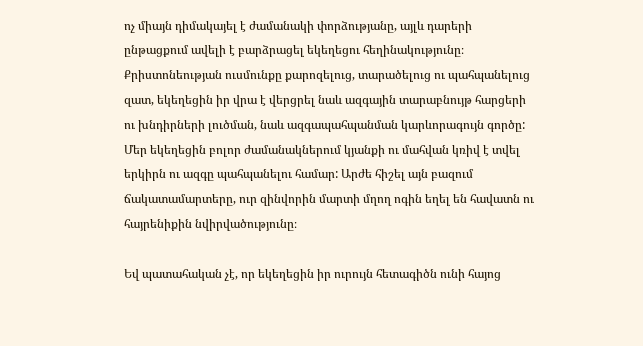ոչ միայն դիմակայել է ժամանակի փորձությանը, այլև դարերի ընթացքում ավելի է բարձրացել եկեղեցու հեղինակությունը։ Քրիստոնեության ուսմունքը քարոզելուց, տարածելուց ու պահպանելուց զատ, եկեղեցին իր վրա է վերցրել նաև ազգային տարաբնույթ հարցերի ու խնդիրների լուծման, նաև ազգապահպանման կարևորագույն գործը: Մեր եկեղեցին բոլոր ժամանակներում կյանքի ու մահվան կռիվ է տվել երկիրն ու ազգը պահպանելու համար: Արժե հիշել այն բազում ճակատամարտերը, ուր զինվորին մարտի մղող ոգին եղել են հավատն ու հայրենիքին նվիրվածությունը։

Եվ պատահական չէ, որ եկեղեցին իր ուրույն հետագիծն ունի հայոց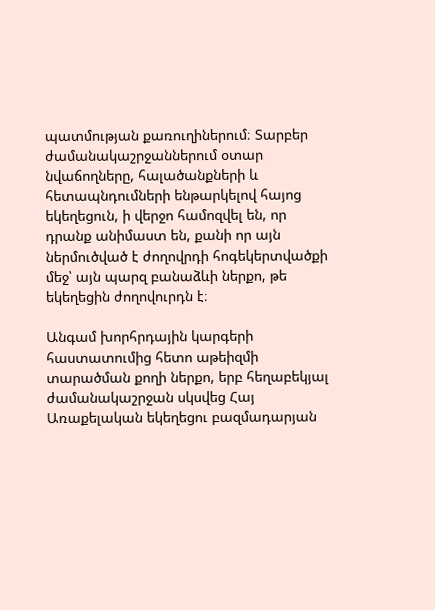պատմության քառուղիներում։ Տարբեր ժամանակաշրջաններում օտար նվաճողները, հալածանքների և հետապնդումների ենթարկելով հայոց եկեղեցուն, ի վերջո համոզվել են, որ դրանք անիմաստ են, քանի որ այն ներմուծված է ժողովրդի հոգեկերտվածքի մեջ՝ այն պարզ բանաձևի ներքո, թե եկեղեցին ժողովուրդն է։

Անգամ խորհրդային կարգերի հաստատումից հետո աթեիզմի տարածման քողի ներքո, երբ հեղաբեկյալ ժամանակաշրջան սկսվեց Հայ Առաքելական եկեղեցու բազմադարյան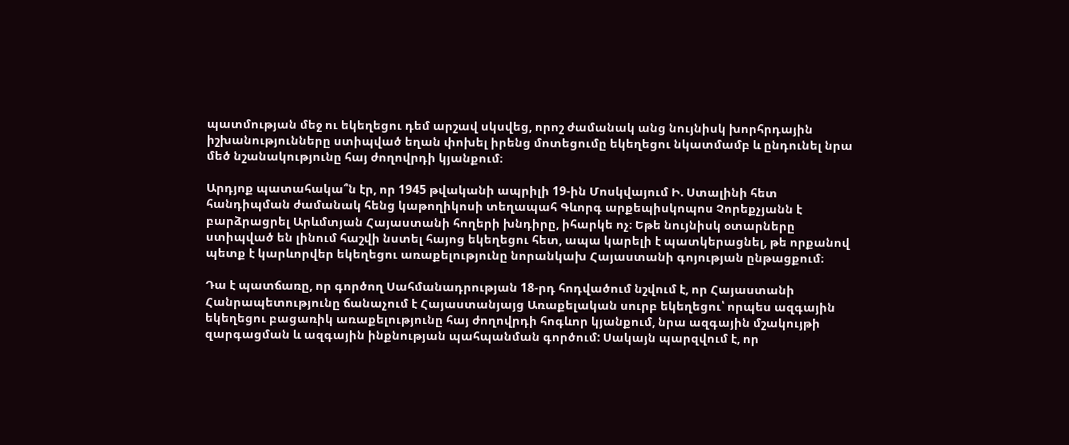պատմության մեջ ու եկեղեցու դեմ արշավ սկսվեց, որոշ ժամանակ անց նույնիսկ խորհրդային իշխանությունները ստիպված եղան փոխել իրենց մոտեցումը եկեղեցու նկատմամբ և ընդունել նրա մեծ նշանակությունը հայ ժողովրդի կյանքում։

Արդյոք պատահակա՞ն էր, որ 1945 թվականի ապրիլի 19-ին Մոսկվայում Ի. Ստալինի հետ հանդիպման ժամանակ հենց կաթողիկոսի տեղապահ Գևորգ արքեպիսկոպոս Չորեքչյանն է բարձրացրել Արևմտյան Հայաստանի հողերի խնդիրը, իհարկե ոչ։ Եթե նույնիսկ օտարները ստիպված են լինում հաշվի նստել հայոց եկեղեցու հետ, ապա կարելի է պատկերացնել, թե որքանով պետք է կարևորվեր եկեղեցու առաքելությունը նորանկախ Հայաստանի գոյության ընթացքում։

Դա է պատճառը, որ գործող Սահմանադրության 18-րդ հոդվածում նշվում է, որ Հայաստանի Հանրապետությունը ճանաչում է Հայաստանյայց Առաքելական սուրբ եկեղեցու՝ որպես ազգային եկեղեցու բացառիկ առաքելությունը հայ ժողովրդի հոգևոր կյանքում, նրա ազգային մշակույթի զարգացման և ազգային ինքնության պահպանման գործում: Սակայն պարզվում է, որ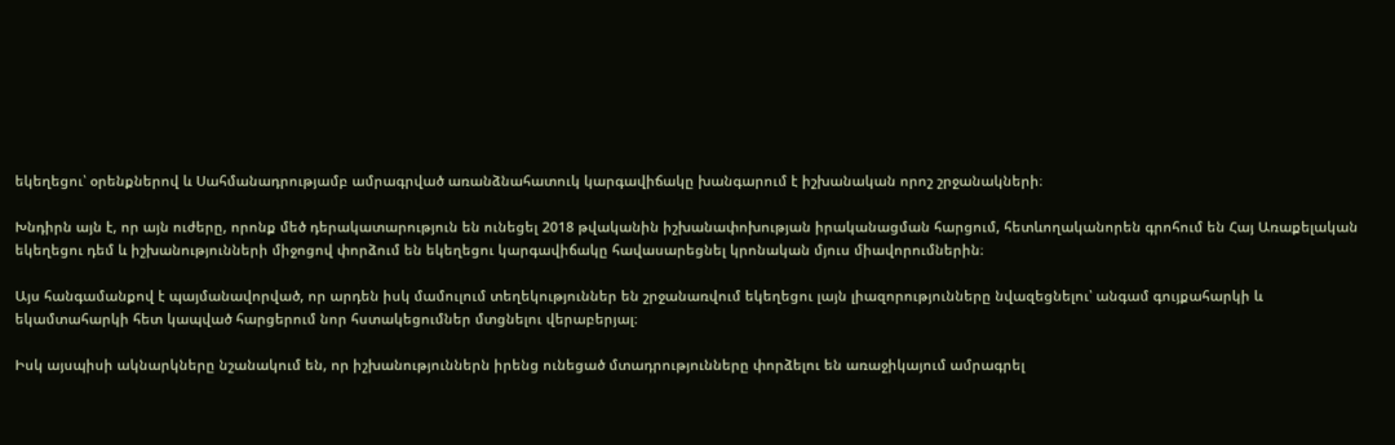եկեղեցու՝ օրենքներով և Սահմանադրությամբ ամրագրված առանձնահատուկ կարգավիճակը խանգարում է իշխանական որոշ շրջանակների։

Խնդիրն այն է, որ այն ուժերը, որոնք մեծ դերակատարություն են ունեցել 2018 թվականին իշխանափոխության իրականացման հարցում, հետևողականորեն գրոհում են Հայ Առաքելական եկեղեցու դեմ և իշխանությունների միջոցով փորձում են եկեղեցու կարգավիճակը հավասարեցնել կրոնական մյուս միավորումներին։

Այս հանգամանքով է պայմանավորված, որ արդեն իսկ մամուլում տեղեկություններ են շրջանառվում եկեղեցու լայն լիազորությունները նվազեցնելու՝ անգամ գույքահարկի և եկամտահարկի հետ կապված հարցերում նոր հստակեցումներ մտցնելու վերաբերյալ։

Իսկ այսպիսի ակնարկները նշանակում են, որ իշխանություններն իրենց ունեցած մտադրությունները փորձելու են առաջիկայում ամրագրել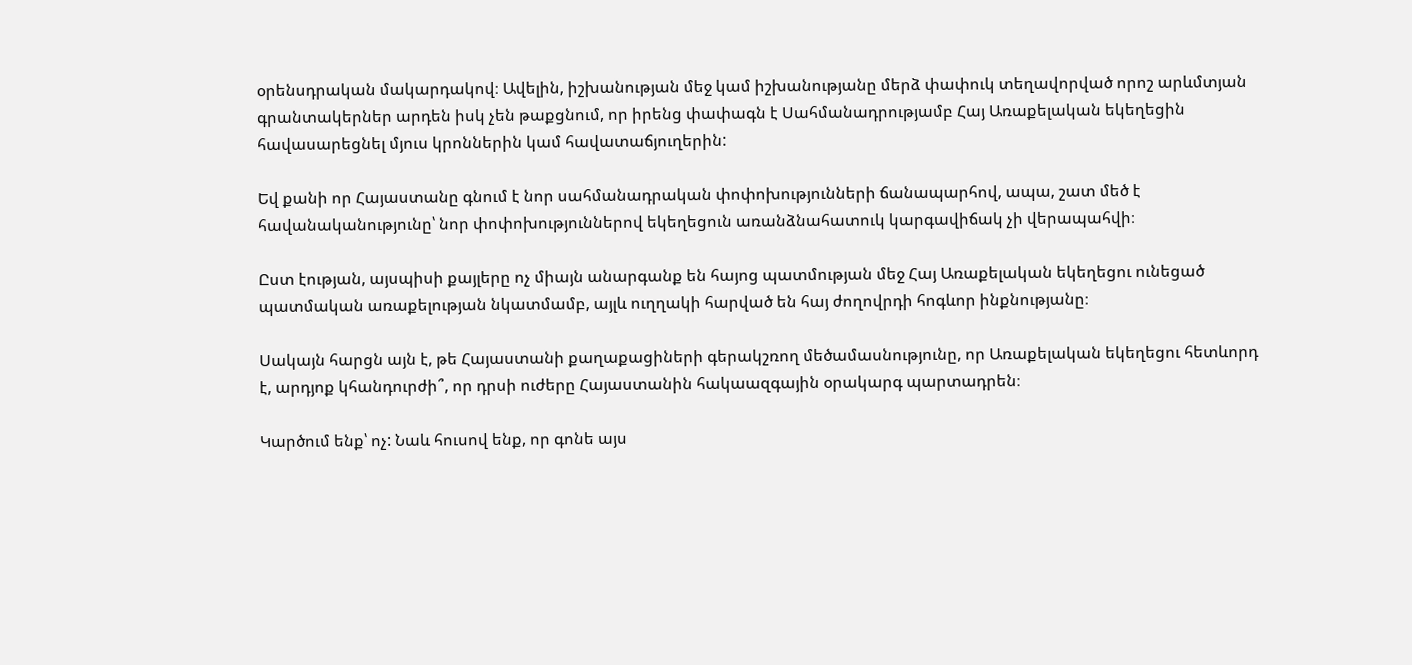օրենսդրական մակարդակով։ Ավելին, իշխանության մեջ կամ իշխանությանը մերձ փափուկ տեղավորված որոշ արևմտյան գրանտակերներ արդեն իսկ չեն թաքցնում, որ իրենց փափագն է Սահմանադրությամբ Հայ Առաքելական եկեղեցին հավասարեցնել մյուս կրոններին կամ հավատաճյուղերին:

Եվ քանի որ Հայաստանը գնում է նոր սահմանադրական փոփոխությունների ճանապարհով, ապա, շատ մեծ է հավանականությունը՝ նոր փոփոխություններով եկեղեցուն առանձնահատուկ կարգավիճակ չի վերապահվի։

Ըստ էության, այսպիսի քայլերը ոչ միայն անարգանք են հայոց պատմության մեջ Հայ Առաքելական եկեղեցու ունեցած պատմական առաքելության նկատմամբ, այլև ուղղակի հարված են հայ ժողովրդի հոգևոր ինքնությանը։

Սակայն հարցն այն է, թե Հայաստանի քաղաքացիների գերակշռող մեծամասնությունը, որ Առաքելական եկեղեցու հետևորդ է, արդյոք կհանդուրժի՞, որ դրսի ուժերը Հայաստանին հակաազգային օրակարգ պարտադրեն։

Կարծում ենք՝ ոչ: Նաև հուսով ենք, որ գոնե այս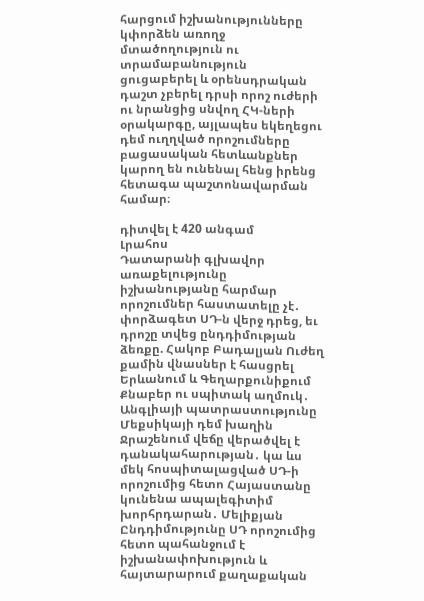հարցում իշխանությունները կփորձեն առողջ մտածողություն ու տրամաբանություն ցուցաբերել և օրենսդրական դաշտ չբերել դրսի որոշ ուժերի ու նրանցից սնվող ՀԿ-ների օրակարգը, այլապես եկեղեցու դեմ ուղղված որոշումները բացասական հետևանքներ կարող են ունենալ հենց իրենց հետագա պաշտոնավարման համար։

դիտվել է 420 անգամ
Լրահոս
Դատարանի գլխավոր առաքելությունը իշխանությանը հարմար որոշումներ հաստատելը չէ․ փորձագետ ՍԴ-ն վերջ դրեց, եւ դրոշը տվեց ընդդիմության ձեռքը. Հակոբ Բադալյան Ուժեղ քամին վնասներ է հասցրել Երևանում և Գեղարքունիքում Քնաբեր ու սպիտակ աղմուկ․ Անգլիայի պատրաստությունը Մեքսիկայի դեմ խաղին Ջրաշենում վեճը վերածվել է դանակահարության․ կա ևս մեկ հոսպիտալացված ՍԴ-ի որոշումից հետո Հայաստանը կունենա ապալեգիտիմ խորհրդարան․ Մելիքյան Ընդդիմությունը ՍԴ որոշումից հետո պահանջում է իշխանափոխություն և հայտարարում քաղաքական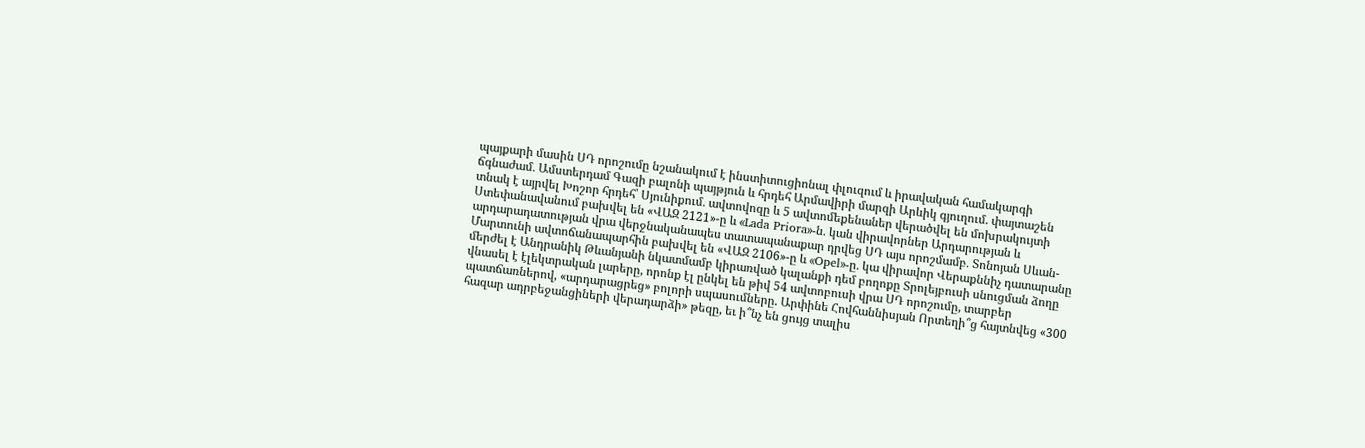պայքարի մասին ՍԴ որոշումը նշանակում է ինստիտուցիոնալ փլուզում և իրավական համակարգի ճգնաժամ․ Ամստերդամ Գազի բալոնի պայթյուն և հրդեհ Արմավիրի մարզի Արևիկ գյուղում. փայտաշեն տնակ է այրվել Խոշոր հրդեհ՝ Սյունիքում․ ավտովոզը և 5 ավտոմեքենաներ վերածվել են մոխրակույտի Ստեփանավանում բախվել են «ՎԱԶ 2121»-ը և «Lada Priora»-ն․ կան վիրավորներ Արդարության և արդարադատության վրա վերջնականապես տատապանաքար դրվեց ՍԴ այս որոշմամբ․ Տոնոյան Սևան-Մարտունի ավտոճանապարհին բախվել են «ՎԱԶ 2106»-ը և «Opel»-ը․ կա վիրավոր Վերաքննիչ դատարանը մերժել է Անդրանիկ Թևանյանի նկատմամբ կիրառված կալանքի դեմ բողոքը Տրոլեյբուսի սնուցման ձողը վնասել է էլեկտրական լարերը, որոնք էլ ընկել են թիվ 54 ավտոբուսի վրա ՍԴ որոշումը, տարբեր պատճառներով, «արդարացրեց» բոլորի սպասումները. Արփինե Հովհաննիսյան Որտեղի՞ց հայտնվեց «300 հազար ադրբեջանցիների վերադարձի» թեզը, եւ ի՞նչ են ցույց տալիս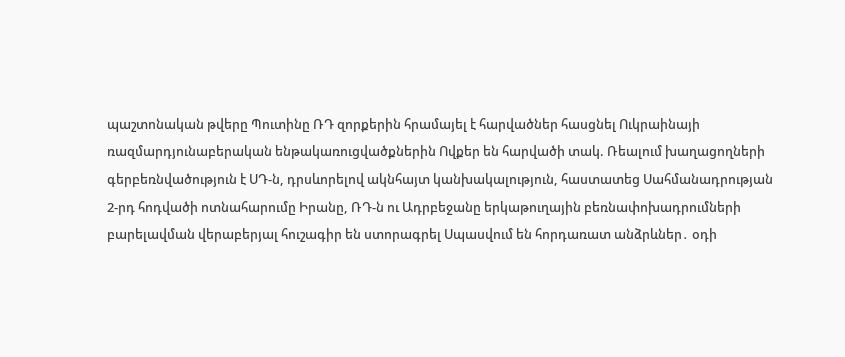պաշտոնական թվերը Պուտինը ՌԴ զորքերին հրամայել է հարվածներ հասցնել Ուկրաինայի ռազմարդյունաբերական ենթակառուցվածքներին Ովքեր են հարվածի տակ. Ռեալում խաղացողների գերբեռնվածություն է ՍԴ-ն, դրսևորելով ակնհայտ կանխակալություն, հաստատեց Սահմանադրության 2-րդ հոդվածի ոտնահարումը Իրանը, ՌԴ-ն ու Ադրբեջանը երկաթուղային բեռնափոխադրումների բարելավման վերաբերյալ հուշագիր են ստորագրել Սպասվում են հորդառատ անձրևներ․ օդի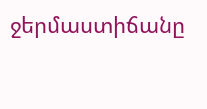ջերմաստիճանը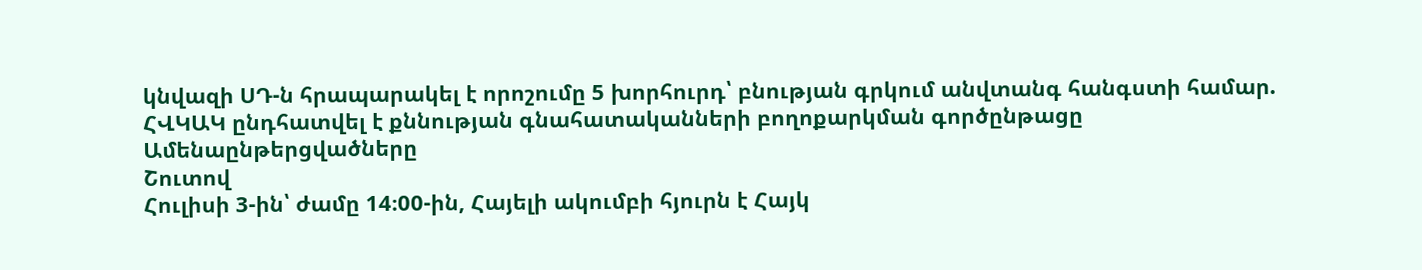կնվազի ՍԴ-ն հրապարակել է որոշումը 5 խորհուրդ՝ բնության գրկում անվտանգ հանգստի համար. ՀՎԿԱԿ ընդհատվել է քննության գնահատականների բողոքարկման գործընթացը
Ամենաընթերցվածները
Շուտով
Հուլիսի 3-ին՝ ժամը 14։00-ին, Հայելի ակումբի հյուրն է Հայկ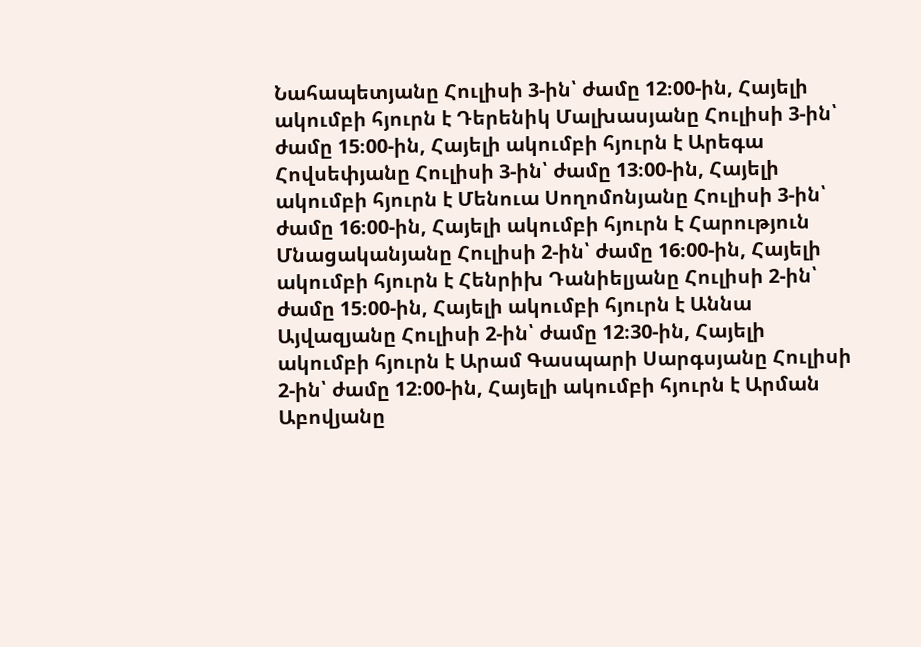Նահապետյանը Հուլիսի 3-ին՝ ժամը 12։00-ին, Հայելի ակումբի հյուրն է Դերենիկ Մալխասյանը Հուլիսի 3-ին՝ ժամը 15։00-ին, Հայելի ակումբի հյուրն է Արեգա Հովսեփյանը Հուլիսի 3-ին՝ ժամը 13։00-ին, Հայելի ակումբի հյուրն է Մենուա Սողոմոնյանը Հուլիսի 3-ին՝ ժամը 16։00-ին, Հայելի ակումբի հյուրն է Հարություն Մնացականյանը Հուլիսի 2-ին՝ ժամը 16։00-ին, Հայելի ակումբի հյուրն է Հենրիխ Դանիելյանը Հուլիսի 2-ին՝ ժամը 15։00-ին, Հայելի ակումբի հյուրն է Աննա Այվազյանը Հուլիսի 2-ին՝ ժամը 12։30-ին, Հայելի ակումբի հյուրն է Արամ Գասպարի Սարգսյանը Հուլիսի 2-ին՝ ժամը 12։00-ին, Հայելի ակումբի հյուրն է Արման Աբովյանը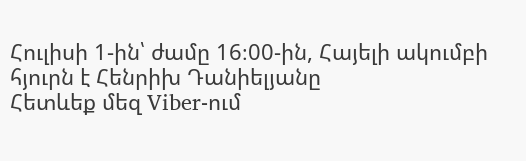Հուլիսի 1-ին՝ ժամը 16։00-ին, Հայելի ակումբի հյուրն է Հենրիխ Դանիելյանը
Հետևեք մեզ Viber-ում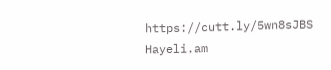https://cutt.ly/5wn8sJBS
Hayeli.am